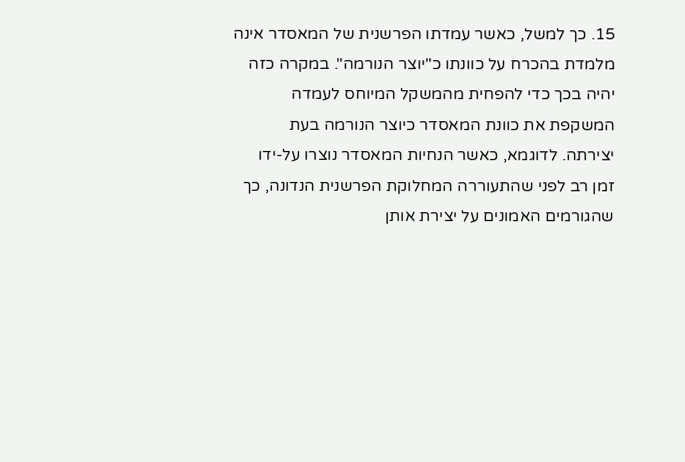15. כך למשל, כאשר עמדתו הפרשנית של המאסדר אינה מלמדת בהכרח על כוונתו כ"יוצר הנורמה". במקרה כזה יהיה בכך כדי להפחית מהמשקל המיוחס לעמדה המשקפת את כוונת המאסדר כיוצר הנורמה בעת יצירתה. לדוגמא, כאשר הנחיות המאסדר נוצרו על-ידו זמן רב לפני שהתעוררה המחלוקת הפרשנית הנדונה, כך שהגורמים האמונים על יצירת אותן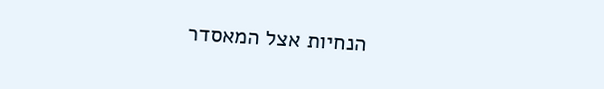הנחיות אצל המאסדר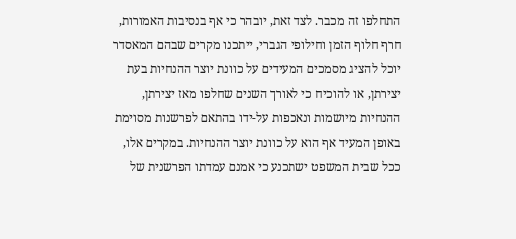התחלפו זה מכבר. לצד זאת, יובהר כי אף בנסיבות האמורות, חרף חלוף הזמן וחילופי הגברי, ייתכנו מקרים שבהם המאסדר יוכל להציג מסמכים המעידים על כוונת יוצר ההנחיות בעת יצירתן, או להוכיח כי לאורך השנים שחלפו מאז יצירתן, ההנחיות מיושמות ונאכפות על-ידו בהתאם לפרשנות מסוימת באופן המעיד אף הוא על כוונת יוצר ההנחיות. במקרים אלו, ככל שבית המשפט ישתכנע כי אמנם עמדתו הפרשנית של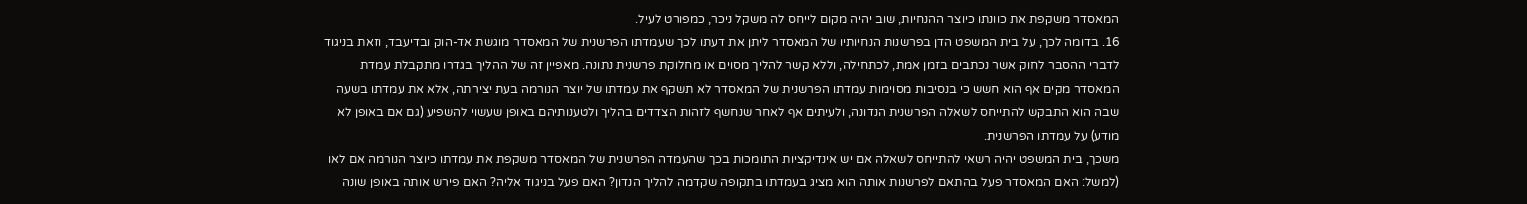המאסדר משקפת את כוונתו כיוצר ההנחיות, שוב יהיה מקום לייחס לה משקל ניכר, כמפורט לעיל.
16. בדומה לכך, על בית המשפט הדן בפרשנות הנחיותיו של המאסדר ליתן את דעתו לכך שעמדתו הפרשנית של המאסדר מוגשת אד-הוק ובדיעבד, וזאת בניגוד לדברי ההסבר לחוק אשר נכתבים בזמן אמת, לכתחילה, וללא קשר להליך מסוים או מחלוקת פרשנית נתונה. מאפיין זה של ההליך בגדרו מתקבלת עמדת המאסדר מקים אף הוא חשש כי בנסיבות מסוימות עמדתו הפרשנית של המאסדר לא תשקף את עמדתו של יוצר הנורמה בעת יצירתה, אלא את עמדתו בשעה שבה הוא התבקש להתייחס לשאלה הפרשנית הנדונה, ולעיתים אף לאחר שנחשף לזהות הצדדים בהליך ולטענותיהם באופן שעשוי להשפיע (גם אם באופן לא מודע) על עמדתו הפרשנית.
משכך, בית המשפט יהיה רשאי להתייחס לשאלה אם יש אינדיקציות התומכות בכך שהעמדה הפרשנית של המאסדר משקפת את עמדתו כיוצר הנורמה אם לאו (למשל: האם המאסדר פעל בהתאם לפרשנות אותה הוא מציג בעמדתו בתקופה שקדמה להליך הנדון? האם פעל בניגוד אליה? האם פירש אותה באופן שונה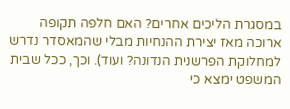במסגרת הליכים אחרים? האם חלפה תקופה ארוכה מאז יצירת ההנחיות מבלי שהמאסדר נדרש למחלוקת הפרשנית הנדונה? ועוד). וכך, ככל שבית המשפט ימצא כי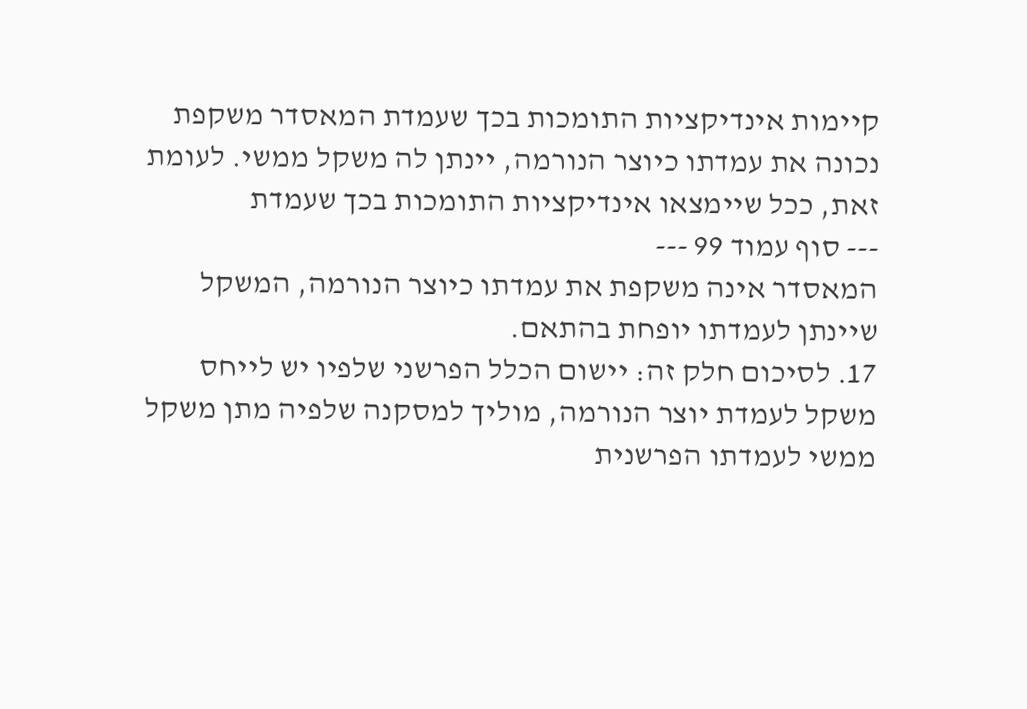קיימות אינדיקציות התומכות בכך שעמדת המאסדר משקפת נכונה את עמדתו כיוצר הנורמה, יינתן לה משקל ממשי. לעומת זאת, ככל שיימצאו אינדיקציות התומכות בכך שעמדת
--- סוף עמוד 99 ---
המאסדר אינה משקפת את עמדתו כיוצר הנורמה, המשקל שיינתן לעמדתו יופחת בהתאם.
17. לסיכום חלק זה: יישום הכלל הפרשני שלפיו יש לייחס משקל לעמדת יוצר הנורמה, מוליך למסקנה שלפיה מתן משקל ממשי לעמדתו הפרשנית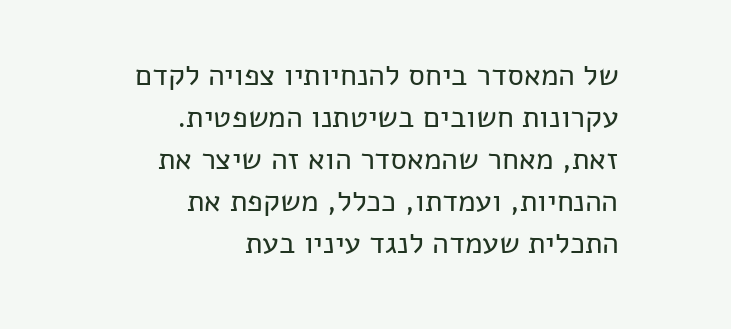של המאסדר ביחס להנחיותיו צפויה לקדם עקרונות חשובים בשיטתנו המשפטית. זאת, מאחר שהמאסדר הוא זה שיצר את ההנחיות, ועמדתו, ככלל, משקפת את התכלית שעמדה לנגד עיניו בעת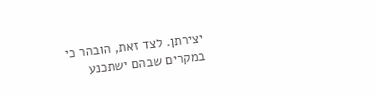יצירתן. לצד זאת, הובהר כי במקרים שבהם ישתכנע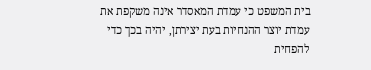בית המשפט כי עמדת המאסדר אינה משקפת את עמדת יוצר ההנחיות בעת יצירתן, יהיה בכך כדי להפחית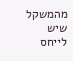מהמשקל שיש לייחס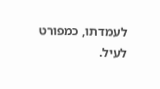לעמדתו, כמפורט לעיל.